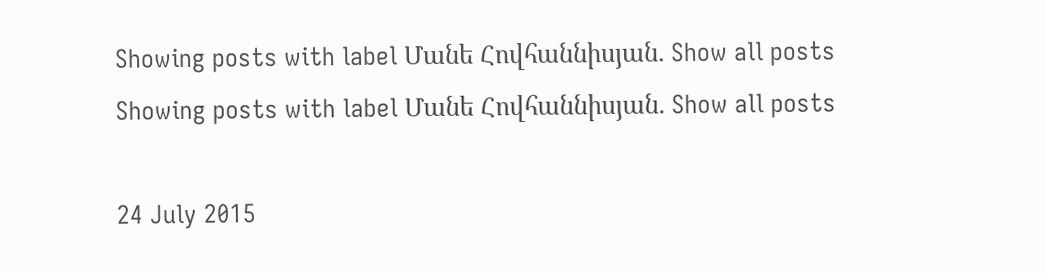Showing posts with label Մանե Հովհաննիսյան. Show all posts
Showing posts with label Մանե Հովհաննիսյան. Show all posts

24 July 2015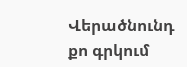Վերածնունդ քո գրկում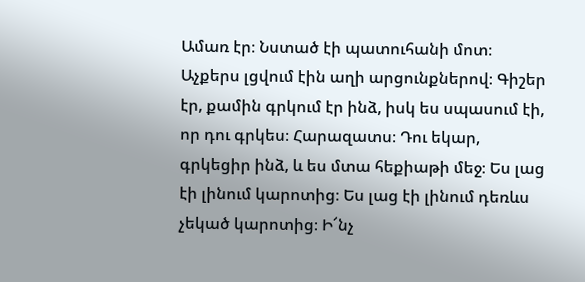Ամառ էր։ Նստած էի պատուհանի մոտ։ Աչքերս լցվում էին աղի արցունքներով։ Գիշեր էր, քամին գրկում էր ինձ, իսկ ես սպասում էի, որ դու գրկես։ Հարազատս։ Դու եկար, գրկեցիր ինձ, և ես մտա հեքիաթի մեջ։ Ես լաց էի լինում կարոտից։ Ես լաց էի լինում դեռևս չեկած կարոտից։ Ի՜նչ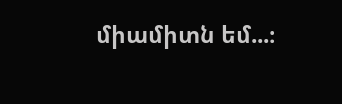միամիտն եմ...։